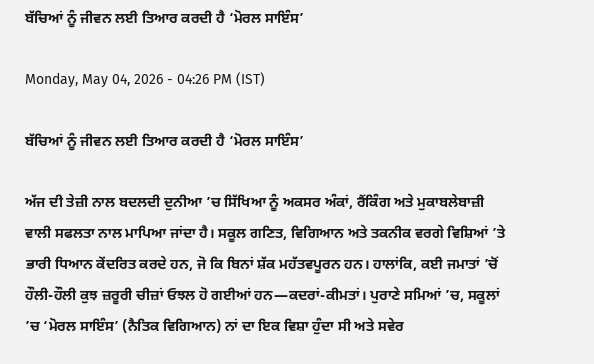ਬੱਚਿਆਂ ਨੂੰ ਜੀਵਨ ਲਈ ਤਿਆਰ ਕਰਦੀ ਹੈ ‘ਮੋਰਲ ਸਾਇੰਸ’

Monday, May 04, 2026 - 04:26 PM (IST)

ਬੱਚਿਆਂ ਨੂੰ ਜੀਵਨ ਲਈ ਤਿਆਰ ਕਰਦੀ ਹੈ ‘ਮੋਰਲ ਸਾਇੰਸ’

ਅੱਜ ਦੀ ਤੇਜ਼ੀ ਨਾਲ ਬਦਲਦੀ ਦੁਨੀਆ ’ਚ ਸਿੱਖਿਆ ਨੂੰ ਅਕਸਰ ਅੰਕਾਂ, ਰੈਂਕਿੰਗ ਅਤੇ ਮੁਕਾਬਲੇਬਾਜ਼ੀ ਵਾਲੀ ਸਫਲਤਾ ਨਾਲ ਮਾਪਿਆ ਜਾਂਦਾ ਹੈ। ਸਕੂਲ ਗਣਿਤ, ਵਿਗਿਆਨ ਅਤੇ ਤਕਨੀਕ ਵਰਗੇ ਵਿਸ਼ਿਆਂ ’ਤੇ ਭਾਰੀ ਧਿਆਨ ਕੇਂਦਰਿਤ ਕਰਦੇ ਹਨ, ਜੋ ਕਿ ਬਿਨਾਂ ਸ਼ੱਕ ਮਹੱਤਵਪੂਰਨ ਹਨ। ਹਾਲਾਂਕਿ, ਕਈ ਜਮਾਤਾਂ ’ਚੋਂ ਹੌਲੀ-ਹੌਲੀ ਕੁਝ ਜ਼ਰੂਰੀ ਚੀਜ਼ਾਂ ਓਝਲ ਹੋ ਗਈਆਂ ਹਨ—ਕਦਰਾਂ-ਕੀਮਤਾਂ। ਪੁਰਾਣੇ ਸਮਿਆਂ ’ਚ, ਸਕੂਲਾਂ ’ਚ ‘ਮੋਰਲ ਸਾਇੰਸ’ (ਨੈਤਿਕ ਵਿਗਿਆਨ) ਨਾਂ ਦਾ ਇਕ ਵਿਸ਼ਾ ਹੁੰਦਾ ਸੀ ਅਤੇ ਸਵੇਰ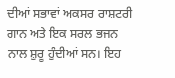ਦੀਆਂ ਸਭਾਵਾਂ ਅਕਸਰ ਰਾਸ਼ਟਰੀ ਗਾਨ ਅਤੇ ਇਕ ਸਰਲ ਭਜਨ ਨਾਲ ਸ਼ੁਰੂ ਹੁੰਦੀਆਂ ਸਨ। ਇਹ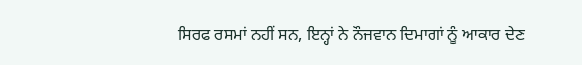ਸਿਰਫ ਰਸਮਾਂ ਨਹੀਂ ਸਨ, ਇਨ੍ਹਾਂ ਨੇ ਨੌਜਵਾਨ ਦਿਮਾਗਾਂ ਨੂੰ ਆਕਾਰ ਦੇਣ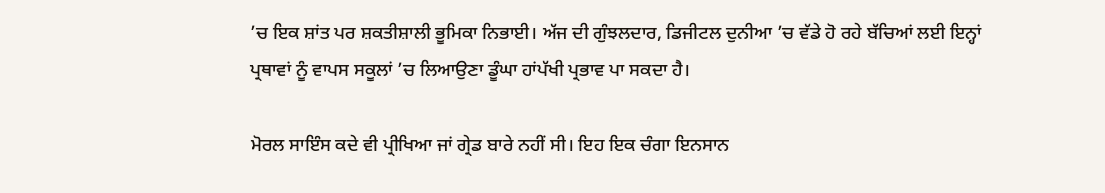’ਚ ਇਕ ਸ਼ਾਂਤ ਪਰ ਸ਼ਕਤੀਸ਼ਾਲੀ ਭੂਮਿਕਾ ਨਿਭਾਈ। ਅੱਜ ਦੀ ਗੁੰਝਲਦਾਰ, ਡਿਜੀਟਲ ਦੁਨੀਆ ’ਚ ਵੱਡੇ ਹੋ ਰਹੇ ਬੱਚਿਆਂ ਲਈ ਇਨ੍ਹਾਂ ਪ੍ਰਥਾਵਾਂ ਨੂੰ ਵਾਪਸ ਸਕੂਲਾਂ ’ਚ ਲਿਆਉਣਾ ਡੂੰਘਾ ਹਾਂਪੱਖੀ ਪ੍ਰਭਾਵ ਪਾ ਸਕਦਾ ਹੈ।

ਮੋਰਲ ਸਾਇੰਸ ਕਦੇ ਵੀ ਪ੍ਰੀਖਿਆ ਜਾਂ ਗ੍ਰੇਡ ਬਾਰੇ ਨਹੀਂ ਸੀ। ਇਹ ਇਕ ਚੰਗਾ ਇਨਸਾਨ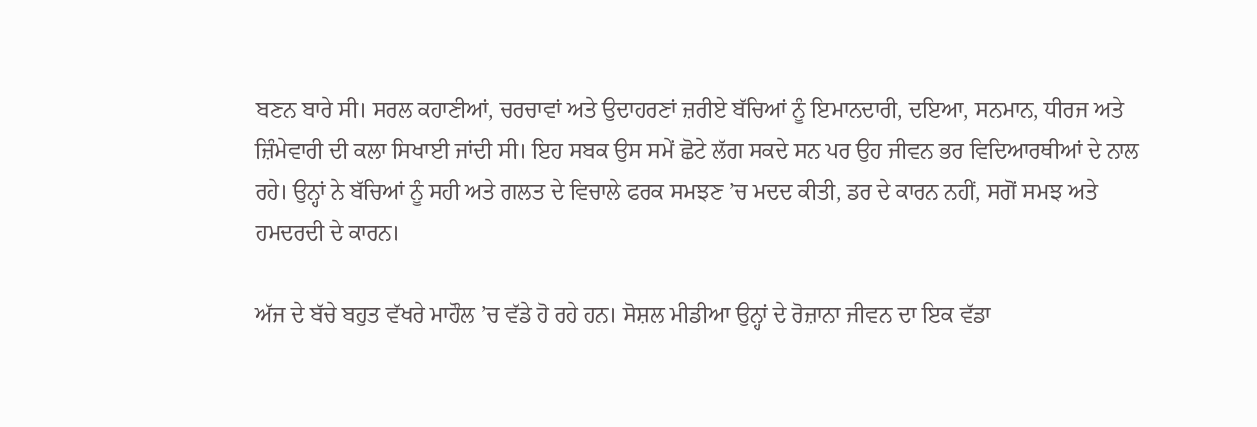ਬਣਨ ਬਾਰੇ ਸੀ। ਸਰਲ ਕਹਾਣੀਆਂ, ਚਰਚਾਵਾਂ ਅਤੇ ਉਦਾਹਰਣਾਂ ਜ਼ਰੀਏ ਬੱਚਿਆਂ ਨੂੰ ਇਮਾਨਦਾਰੀ, ਦਇਆ, ਸਨਮਾਨ, ਧੀਰਜ ਅਤੇ ਜ਼ਿੰਮੇਵਾਰੀ ਦੀ ਕਲਾ ਸਿਖਾਈ ਜਾਂਦੀ ਸੀ। ਇਹ ਸਬਕ ਉਸ ਸਮੇਂ ਛੋਟੇ ਲੱਗ ਸਕਦੇ ਸਨ ਪਰ ਉਹ ਜੀਵਨ ਭਰ ਵਿਦਿਆਰਥੀਆਂ ਦੇ ਨਾਲ ਰਹੇ। ਉਨ੍ਹਾਂ ਨੇ ਬੱਚਿਆਂ ਨੂੰ ਸਹੀ ਅਤੇ ਗਲਤ ਦੇ ਵਿਚਾਲੇ ਫਰਕ ਸਮਝਣ ’ਚ ਮਦਦ ਕੀਤੀ, ਡਰ ਦੇ ਕਾਰਨ ਨਹੀਂ, ਸਗੋਂ ਸਮਝ ਅਤੇ ਹਮਦਰਦੀ ਦੇ ਕਾਰਨ।

ਅੱਜ ਦੇ ਬੱਚੇ ਬਹੁਤ ਵੱਖਰੇ ਮਾਹੌਲ ’ਚ ਵੱਡੇ ਹੋ ਰਹੇ ਹਨ। ਸੋਸ਼ਲ ਮੀਡੀਆ ਉਨ੍ਹਾਂ ਦੇ ਰੋਜ਼ਾਨਾ ਜੀਵਨ ਦਾ ਇਕ ਵੱਡਾ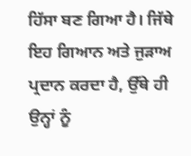ਹਿੱਸਾ ਬਣ ਗਿਆ ਹੈ। ਜਿੱਥੇ ਇਹ ਗਿਆਨ ਅਤੇ ਜੁੜਾਅ ਪ੍ਰਦਾਨ ਕਰਦਾ ਹੈ, ਉੱਥੇ ਹੀ ਉਨ੍ਹਾਂ ਨੂੰ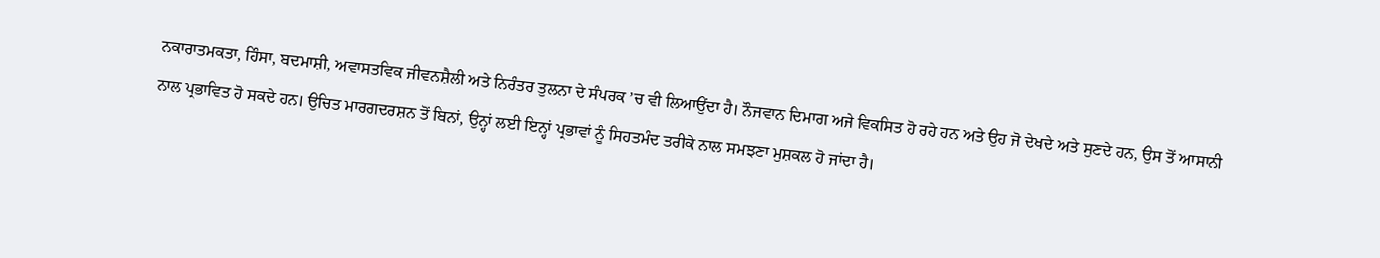ਨਕਾਰਾਤਮਕਤਾ, ਹਿੰਸਾ, ਬਦਮਾਸ਼ੀ, ਅਵਾਸਤਵਿਕ ਜੀਵਨਸ਼ੈਲੀ ਅਤੇ ਨਿਰੰਤਰ ਤੁਲਨਾ ਦੇ ਸੰਪਰਕ ’ਚ ਵੀ ਲਿਆਉਂਦਾ ਹੈ। ਨੌਜਵਾਨ ਦਿਮਾਗ ਅਜੇ ਵਿਕਸਿਤ ਹੋ ਰਹੇ ਹਨ ਅਤੇ ਉਹ ਜੋ ਦੇਖਦੇ ਅਤੇ ਸੁਣਦੇ ਹਨ, ਉਸ ਤੋਂ ਆਸਾਨੀ ਨਾਲ ਪ੍ਰਭਾਵਿਤ ਹੋ ਸਕਦੇ ਹਨ। ਉਚਿਤ ਮਾਰਗਦਰਸ਼ਨ ਤੋਂ ਬਿਨਾਂ, ਉਨ੍ਹਾਂ ਲਈ ਇਨ੍ਹਾਂ ਪ੍ਰਭਾਵਾਂ ਨੂੰ ਸਿਹਤਮੰਦ ਤਰੀਕੇ ਨਾਲ ਸਮਝਣਾ ਮੁਸ਼ਕਲ ਹੋ ਜਾਂਦਾ ਹੈ।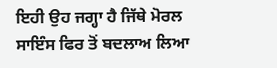ਇਹੀ ਉਹ ਜਗ੍ਹਾ ਹੈ ਜਿੱਥੇ ਮੋਰਲ ਸਾਇੰਸ ਫਿਰ ਤੋਂ ਬਦਲਾਅ ਲਿਆ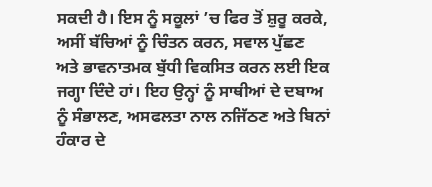ਸਕਦੀ ਹੈ। ਇਸ ਨੂੰ ਸਕੂਲਾਂ ’ਚ ਫਿਰ ਤੋਂ ਸ਼ੁਰੂ ਕਰਕੇ, ਅਸੀਂ ਬੱਚਿਆਂ ਨੂੰ ਚਿੰਤਨ ਕਰਨ, ਸਵਾਲ ਪੁੱਛਣ ਅਤੇ ਭਾਵਨਾਤਮਕ ਬੁੱਧੀ ਵਿਕਸਿਤ ਕਰਨ ਲਈ ਇਕ ਜਗ੍ਹਾ ਦਿੰਦੇ ਹਾਂ। ਇਹ ਉਨ੍ਹਾਂ ਨੂੰ ਸਾਥੀਆਂ ਦੇ ਦਬਾਅ ਨੂੰ ਸੰਭਾਲਣ, ਅਸਫਲਤਾ ਨਾਲ ਨਜਿੱਠਣ ਅਤੇ ਬਿਨਾਂ ਹੰਕਾਰ ਦੇ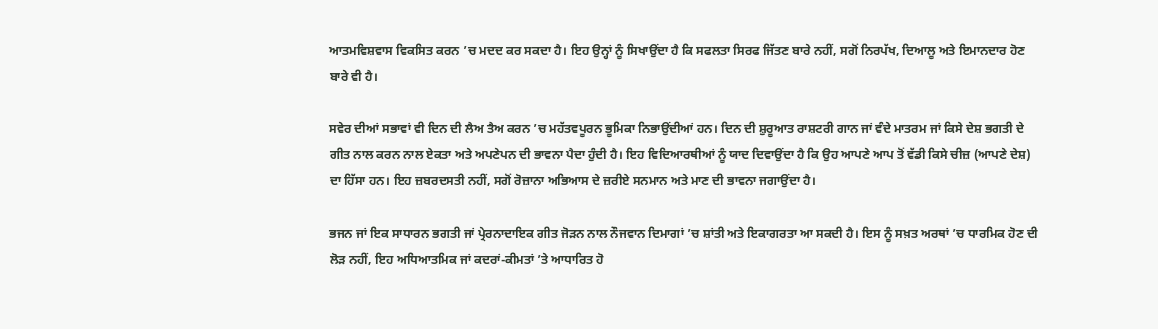ਆਤਮਵਿਸ਼ਵਾਸ ਵਿਕਸਿਤ ਕਰਨ ’ਚ ਮਦਦ ਕਰ ਸਕਦਾ ਹੈ। ਇਹ ਉਨ੍ਹਾਂ ਨੂੰ ਸਿਖਾਉਂਦਾ ਹੈ ਕਿ ਸਫਲਤਾ ਸਿਰਫ ਜਿੱਤਣ ਬਾਰੇ ਨਹੀਂ, ਸਗੋਂ ਨਿਰਪੱਖ, ਦਿਆਲੂ ਅਤੇ ਇਮਾਨਦਾਰ ਹੋਣ ਬਾਰੇ ਵੀ ਹੈ।

ਸਵੇਰ ਦੀਆਂ ਸਭਾਵਾਂ ਵੀ ਦਿਨ ਦੀ ਲੈਅ ਤੈਅ ਕਰਨ ’ਚ ਮਹੱਤਵਪੂਰਨ ਭੂਮਿਕਾ ਨਿਭਾਉਂਦੀਆਂ ਹਨ। ਦਿਨ ਦੀ ਸ਼ੁਰੂਆਤ ਰਾਸ਼ਟਰੀ ਗਾਨ ਜਾਂ ਵੰਦੇ ਮਾਤਰਮ ਜਾਂ ਕਿਸੇ ਦੇਸ਼ ਭਗਤੀ ਦੇ ਗੀਤ ਨਾਲ ਕਰਨ ਨਾਲ ਏਕਤਾ ਅਤੇ ਅਪਣੇਪਨ ਦੀ ਭਾਵਨਾ ਪੈਦਾ ਹੁੰਦੀ ਹੈ। ਇਹ ਵਿਦਿਆਰਥੀਆਂ ਨੂੰ ਯਾਦ ਦਿਵਾਉਂਦਾ ਹੈ ਕਿ ਉਹ ਆਪਣੇ ਆਪ ਤੋਂ ਵੱਡੀ ਕਿਸੇ ਚੀਜ਼ (ਆਪਣੇ ਦੇਸ਼) ਦਾ ਹਿੱਸਾ ਹਨ। ਇਹ ਜ਼ਬਰਦਸਤੀ ਨਹੀਂ, ਸਗੋਂ ਰੋਜ਼ਾਨਾ ਅਭਿਆਸ ਦੇ ਜ਼ਰੀਏ ਸਨਮਾਨ ਅਤੇ ਮਾਣ ਦੀ ਭਾਵਨਾ ਜਗਾਉਂਦਾ ਹੈ।

ਭਜਨ ਜਾਂ ਇਕ ਸਾਧਾਰਨ ਭਗਤੀ ਜਾਂ ਪ੍ਰੇਰਨਾਦਾਇਕ ਗੀਤ ਜੋੜਨ ਨਾਲ ਨੌਜਵਾਨ ਦਿਮਾਗਾਂ ’ਚ ਸ਼ਾਂਤੀ ਅਤੇ ਇਕਾਗਰਤਾ ਆ ਸਕਦੀ ਹੈ। ਇਸ ਨੂੰ ਸਖ਼ਤ ਅਰਥਾਂ ’ਚ ਧਾਰਮਿਕ ਹੋਣ ਦੀ ਲੋੜ ਨਹੀਂ, ਇਹ ਅਧਿਆਤਮਿਕ ਜਾਂ ਕਦਰਾਂ-ਕੀਮਤਾਂ ’ਤੇ ਆਧਾਰਿਤ ਹੋ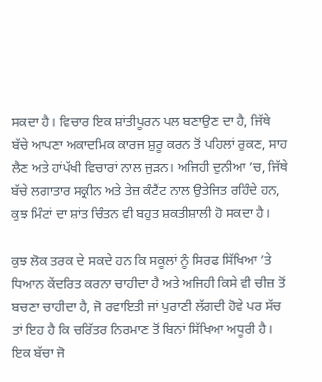ਸਕਦਾ ਹੈ। ਵਿਚਾਰ ਇਕ ਸ਼ਾਂਤੀਪੂਰਨ ਪਲ ਬਣਾਉਣ ਦਾ ਹੈ, ਜਿੱਥੇ ਬੱਚੇ ਆਪਣਾ ਅਕਾਦਮਿਕ ਕਾਰਜ ਸ਼ੁਰੂ ਕਰਨ ਤੋਂ ਪਹਿਲਾਂ ਰੁਕਣ, ਸਾਹ ਲੈਣ ਅਤੇ ਹਾਂਪੱਖੀ ਵਿਚਾਰਾਂ ਨਾਲ ਜੁੜਨ। ਅਜਿਹੀ ਦੁਨੀਆ ’ਚ, ਜਿੱਥੇ ਬੱਚੇ ਲਗਾਤਾਰ ਸਕ੍ਰੀਨ ਅਤੇ ਤੇਜ਼ ਕੰਟੈਂਟ ਨਾਲ ਉਤੇਜਿਤ ਰਹਿੰਦੇ ਹਨ, ਕੁਝ ਮਿੰਟਾਂ ਦਾ ਸ਼ਾਂਤ ਚਿੰਤਨ ਵੀ ਬਹੁਤ ਸ਼ਕਤੀਸ਼ਾਲੀ ਹੋ ਸਕਦਾ ਹੈ।

ਕੁਝ ਲੋਕ ਤਰਕ ਦੇ ਸਕਦੇ ਹਨ ਕਿ ਸਕੂਲਾਂ ਨੂੰ ਸਿਰਫ ਸਿੱਖਿਆ ’ਤੇ ਧਿਆਨ ਕੇਂਦਰਿਤ ਕਰਨਾ ਚਾਹੀਦਾ ਹੈ ਅਤੇ ਅਜਿਹੀ ਕਿਸੇ ਵੀ ਚੀਜ਼ ਤੋਂ ਬਚਣਾ ਚਾਹੀਦਾ ਹੈ, ਜੋ ਰਵਾਇਤੀ ਜਾਂ ਪੁਰਾਣੀ ਲੱਗਦੀ ਹੋਵੇ ਪਰ ਸੱਚ ਤਾਂ ਇਹ ਹੈ ਕਿ ਚਰਿੱਤਰ ਨਿਰਮਾਣ ਤੋਂ ਬਿਨਾਂ ਸਿੱਖਿਆ ਅਧੂਰੀ ਹੈ। ਇਕ ਬੱਚਾ ਜੋ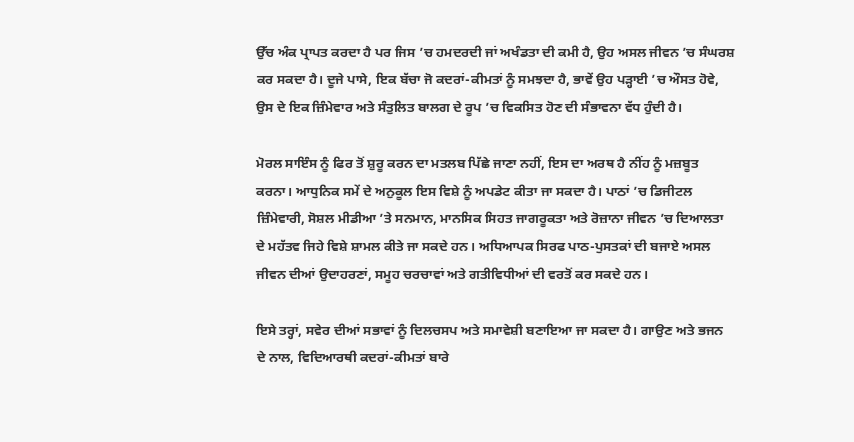ਉੱਚ ਅੰਕ ਪ੍ਰਾਪਤ ਕਰਦਾ ਹੈ ਪਰ ਜਿਸ ’ਚ ਹਮਦਰਦੀ ਜਾਂ ਅਖੰਡਤਾ ਦੀ ਕਮੀ ਹੈ, ਉਹ ਅਸਲ ਜੀਵਨ ’ਚ ਸੰਘਰਸ਼ ਕਰ ਸਕਦਾ ਹੈ। ਦੂਜੇ ਪਾਸੇ, ਇਕ ਬੱਚਾ ਜੋ ਕਦਰਾਂ-ਕੀਮਤਾਂ ਨੂੰ ਸਮਝਦਾ ਹੈ, ਭਾਵੇਂ ਉਹ ਪੜ੍ਹਾਈ ’ਚ ਔਸਤ ਹੋਵੇ, ਉਸ ਦੇ ਇਕ ਜ਼ਿੰਮੇਵਾਰ ਅਤੇ ਸੰਤੁਲਿਤ ਬਾਲਗ ਦੇ ਰੂਪ ’ਚ ਵਿਕਸਿਤ ਹੋਣ ਦੀ ਸੰਭਾਵਨਾ ਵੱਧ ਹੁੰਦੀ ਹੈ।

ਮੋਰਲ ਸਾਇੰਸ ਨੂੰ ਫਿਰ ਤੋਂ ਸ਼ੁਰੂ ਕਰਨ ਦਾ ਮਤਲਬ ਪਿੱਛੇ ਜਾਣਾ ਨਹੀਂ, ਇਸ ਦਾ ਅਰਥ ਹੈ ਨੀਂਹ ਨੂੰ ਮਜ਼ਬੂਤ ਕਰਨਾ। ਆਧੁਨਿਕ ਸਮੇਂ ਦੇ ਅਨੁਕੂਲ ਇਸ ਵਿਸ਼ੇ ਨੂੰ ਅਪਡੇਟ ਕੀਤਾ ਜਾ ਸਕਦਾ ਹੈ। ਪਾਠਾਂ ’ਚ ਡਿਜੀਟਲ ਜ਼ਿੰਮੇਵਾਰੀ, ਸੋਸ਼ਲ ਮੀਡੀਆ ’ਤੇ ਸਨਮਾਨ, ਮਾਨਸਿਕ ਸਿਹਤ ਜਾਗਰੂਕਤਾ ਅਤੇ ਰੋਜ਼ਾਨਾ ਜੀਵਨ ’ਚ ਦਿਆਲਤਾ ਦੇ ਮਹੱਤਵ ਜਿਹੇ ਵਿਸ਼ੇ ਸ਼ਾਮਲ ਕੀਤੇ ਜਾ ਸਕਦੇ ਹਨ। ਅਧਿਆਪਕ ਸਿਰਫ ਪਾਠ-ਪੁਸਤਕਾਂ ਦੀ ਬਜਾਏ ਅਸਲ ਜੀਵਨ ਦੀਆਂ ਉਦਾਹਰਣਾਂ, ਸਮੂਹ ਚਰਚਾਵਾਂ ਅਤੇ ਗਤੀਵਿਧੀਆਂ ਦੀ ਵਰਤੋਂ ਕਰ ਸਕਦੇ ਹਨ।

ਇਸੇ ਤਰ੍ਹਾਂ, ਸਵੇਰ ਦੀਆਂ ਸਭਾਵਾਂ ਨੂੰ ਦਿਲਚਸਪ ਅਤੇ ਸਮਾਵੇਸ਼ੀ ਬਣਾਇਆ ਜਾ ਸਕਦਾ ਹੈ। ਗਾਉਣ ਅਤੇ ਭਜਨ ਦੇ ਨਾਲ, ਵਿਦਿਆਰਥੀ ਕਦਰਾਂ-ਕੀਮਤਾਂ ਬਾਰੇ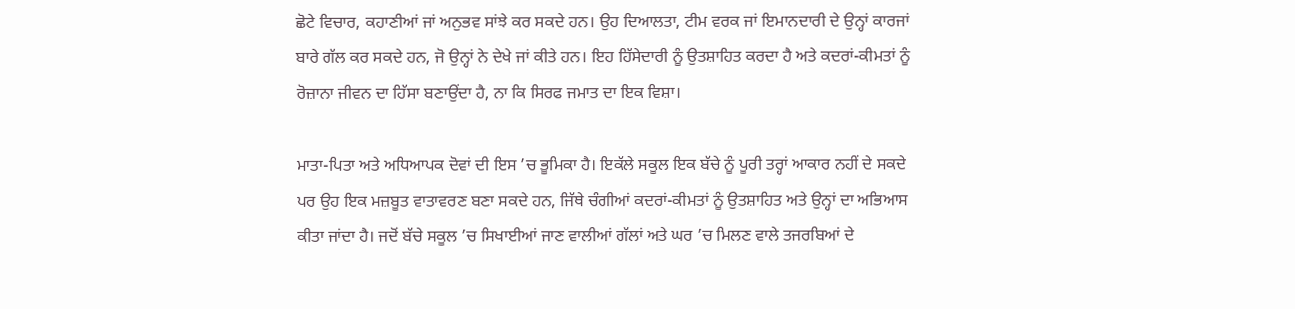ਛੋਟੇ ਵਿਚਾਰ, ਕਹਾਣੀਆਂ ਜਾਂ ਅਨੁਭਵ ਸਾਂਝੇ ਕਰ ਸਕਦੇ ਹਨ। ਉਹ ਦਿਆਲਤਾ, ਟੀਮ ਵਰਕ ਜਾਂ ਇਮਾਨਦਾਰੀ ਦੇ ਉਨ੍ਹਾਂ ਕਾਰਜਾਂ ਬਾਰੇ ਗੱਲ ਕਰ ਸਕਦੇ ਹਨ, ਜੋ ਉਨ੍ਹਾਂ ਨੇ ਦੇਖੇ ਜਾਂ ਕੀਤੇ ਹਨ। ਇਹ ਹਿੱਸੇਦਾਰੀ ਨੂੰ ਉਤਸ਼ਾਹਿਤ ਕਰਦਾ ਹੈ ਅਤੇ ਕਦਰਾਂ-ਕੀਮਤਾਂ ਨੂੰ ਰੋਜ਼ਾਨਾ ਜੀਵਨ ਦਾ ਹਿੱਸਾ ਬਣਾਉਂਦਾ ਹੈ, ਨਾ ਕਿ ਸਿਰਫ ਜਮਾਤ ਦਾ ਇਕ ਵਿਸ਼ਾ।

ਮਾਤਾ-ਪਿਤਾ ਅਤੇ ਅਧਿਆਪਕ ਦੋਵਾਂ ਦੀ ਇਸ ’ਚ ਭੂਮਿਕਾ ਹੈ। ਇਕੱਲੇ ਸਕੂਲ ਇਕ ਬੱਚੇ ਨੂੰ ਪੂਰੀ ਤਰ੍ਹਾਂ ਆਕਾਰ ਨਹੀਂ ਦੇ ਸਕਦੇ ਪਰ ਉਹ ਇਕ ਮਜ਼ਬੂਤ ਵਾਤਾਵਰਣ ਬਣਾ ਸਕਦੇ ਹਨ, ਜਿੱਥੇ ਚੰਗੀਆਂ ਕਦਰਾਂ-ਕੀਮਤਾਂ ਨੂੰ ਉਤਸ਼ਾਹਿਤ ਅਤੇ ਉਨ੍ਹਾਂ ਦਾ ਅਭਿਆਸ ਕੀਤਾ ਜਾਂਦਾ ਹੈ। ਜਦੋਂ ਬੱਚੇ ਸਕੂਲ ’ਚ ਸਿਖਾਈਆਂ ਜਾਣ ਵਾਲੀਆਂ ਗੱਲਾਂ ਅਤੇ ਘਰ ’ਚ ਮਿਲਣ ਵਾਲੇ ਤਜਰਬਿਆਂ ਦੇ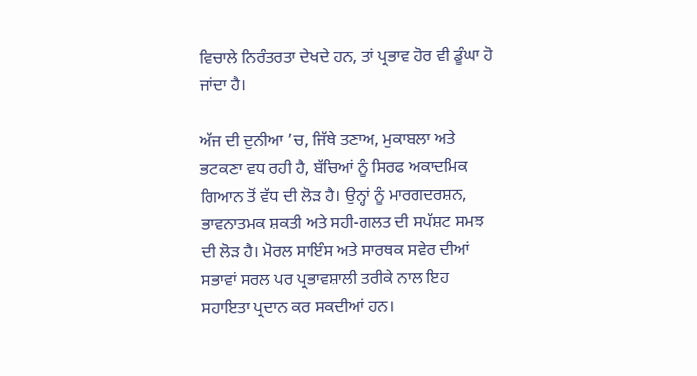ਵਿਚਾਲੇ ਨਿਰੰਤਰਤਾ ਦੇਖਦੇ ਹਨ, ਤਾਂ ਪ੍ਰਭਾਵ ਹੋਰ ਵੀ ਡੂੰਘਾ ਹੋ ਜਾਂਦਾ ਹੈ।

ਅੱਜ ਦੀ ਦੁਨੀਆ ’ਚ, ਜਿੱਥੇ ਤਣਾਅ, ਮੁਕਾਬਲਾ ਅਤੇ ਭਟਕਣਾ ਵਧ ਰਹੀ ਹੈ, ਬੱਚਿਆਂ ਨੂੰ ਸਿਰਫ ਅਕਾਦਮਿਕ ਗਿਆਨ ਤੋਂ ਵੱਧ ਦੀ ਲੋੜ ਹੈ। ਉਨ੍ਹਾਂ ਨੂੰ ਮਾਰਗਦਰਸ਼ਨ, ਭਾਵਨਾਤਮਕ ਸ਼ਕਤੀ ਅਤੇ ਸਹੀ-ਗਲਤ ਦੀ ਸਪੱਸ਼ਟ ਸਮਝ ਦੀ ਲੋੜ ਹੈ। ਮੋਰਲ ਸਾਇੰਸ ਅਤੇ ਸਾਰਥਕ ਸਵੇਰ ਦੀਆਂ ਸਭਾਵਾਂ ਸਰਲ ਪਰ ਪ੍ਰਭਾਵਸ਼ਾਲੀ ਤਰੀਕੇ ਨਾਲ ਇਹ ਸਹਾਇਤਾ ਪ੍ਰਦਾਨ ਕਰ ਸਕਦੀਆਂ ਹਨ।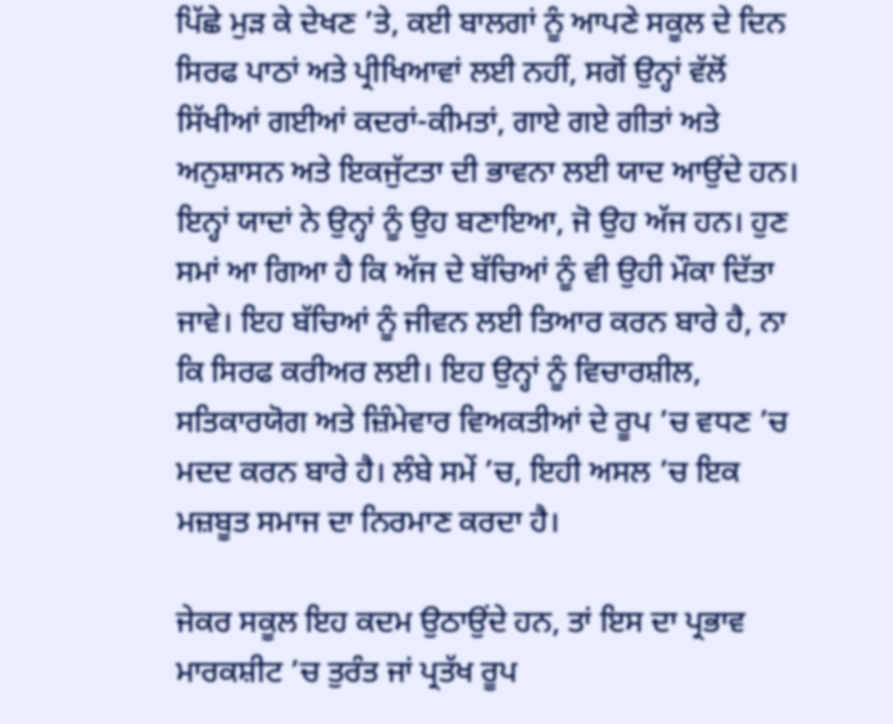ਪਿੱਛੇ ਮੁੜ ਕੇ ਦੇਖਣ ’ਤੇ, ਕਈ ਬਾਲਗਾਂ ਨੂੰ ਆਪਣੇ ਸਕੂਲ ਦੇ ਦਿਨ ਸਿਰਫ ਪਾਠਾਂ ਅਤੇ ਪ੍ਰੀਖਿਆਵਾਂ ਲਈ ਨਹੀਂ, ਸਗੋਂ ਉਨ੍ਹਾਂ ਵੱਲੋਂ ਸਿੱਖੀਆਂ ਗਈਆਂ ਕਦਰਾਂ-ਕੀਮਤਾਂ, ਗਾਏ ਗਏ ਗੀਤਾਂ ਅਤੇ ਅਨੁਸ਼ਾਸਨ ਅਤੇ ਇਕਜੁੱਟਤਾ ਦੀ ਭਾਵਨਾ ਲਈ ਯਾਦ ਆਉਂਦੇ ਹਨ। ਇਨ੍ਹਾਂ ਯਾਦਾਂ ਨੇ ਉਨ੍ਹਾਂ ਨੂੰ ਉਹ ਬਣਾਇਆ, ਜੋ ਉਹ ਅੱਜ ਹਨ। ਹੁਣ ਸਮਾਂ ਆ ਗਿਆ ਹੈ ਕਿ ਅੱਜ ਦੇ ਬੱਚਿਆਂ ਨੂੰ ਵੀ ਉਹੀ ਮੌਕਾ ਦਿੱਤਾ ਜਾਵੇ। ਇਹ ਬੱਚਿਆਂ ਨੂੰ ਜੀਵਨ ਲਈ ਤਿਆਰ ਕਰਨ ਬਾਰੇ ਹੈ, ਨਾ ਕਿ ਸਿਰਫ ਕਰੀਅਰ ਲਈ। ਇਹ ਉਨ੍ਹਾਂ ਨੂੰ ਵਿਚਾਰਸ਼ੀਲ, ਸਤਿਕਾਰਯੋਗ ਅਤੇ ਜ਼ਿੰਮੇਵਾਰ ਵਿਅਕਤੀਆਂ ਦੇ ਰੂਪ ’ਚ ਵਧਣ ’ਚ ਮਦਦ ਕਰਨ ਬਾਰੇ ਹੈ। ਲੰਬੇ ਸਮੇਂ ’ਚ, ਇਹੀ ਅਸਲ ’ਚ ਇਕ ਮਜ਼ਬੂਤ ਸਮਾਜ ਦਾ ਨਿਰਮਾਣ ਕਰਦਾ ਹੈ।

ਜੇਕਰ ਸਕੂਲ ਇਹ ਕਦਮ ਉਠਾਉਂਦੇ ਹਨ, ਤਾਂ ਇਸ ਦਾ ਪ੍ਰਭਾਵ ਮਾਰਕਸ਼ੀਟ ’ਚ ਤੁਰੰਤ ਜਾਂ ਪ੍ਰਤੱਖ ਰੂਪ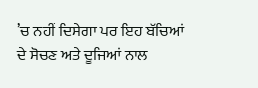’ਚ ਨਹੀਂ ਦਿਸੇਗਾ ਪਰ ਇਹ ਬੱਚਿਆਂ ਦੇ ਸੋਚਣ ਅਤੇ ਦੂਜਿਆਂ ਨਾਲ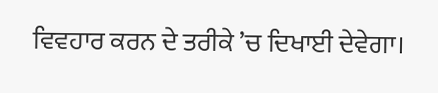ਵਿਵਹਾਰ ਕਰਨ ਦੇ ਤਰੀਕੇ ’ਚ ਦਿਖਾਈ ਦੇਵੇਗਾ।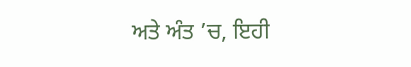ਅਤੇ ਅੰਤ ’ਚ, ਇਹੀ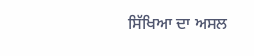ਸਿੱਖਿਆ ਦਾ ਅਸਲ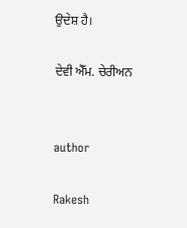ਉਦੇਸ਼ ਹੈ।

ਦੇਵੀ ਐੱਮ. ਚੇਰੀਅਨ


author

Rakesh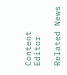Content Editor

Related News